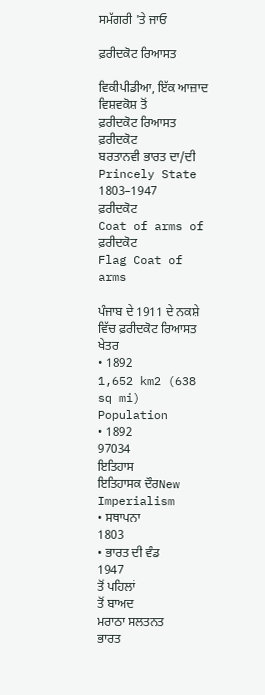ਸਮੱਗਰੀ 'ਤੇ ਜਾਓ

ਫ਼ਰੀਦਕੋਟ ਰਿਆਸਤ

ਵਿਕੀਪੀਡੀਆ, ਇੱਕ ਆਜ਼ਾਦ ਵਿਸ਼ਵਕੋਸ਼ ਤੋਂ
ਫ਼ਰੀਦਕੋਟ ਰਿਆਸਤ
ਫ਼ਰੀਦਕੋਟ
ਬਰਤਾਨਵੀ ਭਾਰਤ ਦਾ/ਦੀ Princely State
1803–1947
ਫ਼ਰੀਦਕੋਟ
Coat of arms of ਫ਼ਰੀਦਕੋਟ
Flag Coat of arms

ਪੰਜਾਬ ਦੇ 1911 ਦੇ ਨਕਸ਼ੇ ਵਿੱਚ ਫ਼ਰੀਦਕੋਟ ਰਿਆਸਤ
ਖੇਤਰ
• 1892
1,652 km2 (638 sq mi)
Population
• 1892
97034
ਇਤਿਹਾਸ
ਇਤਿਹਾਸਕ ਦੌਰNew Imperialism
• ਸਥਾਪਨਾ
1803
• ਭਾਰਤ ਦੀ ਵੰਡ
1947
ਤੋਂ ਪਹਿਲਾਂ
ਤੋਂ ਬਾਅਦ
ਮਰਾਠਾ ਸਲਤਨਤ
ਭਾਰਤ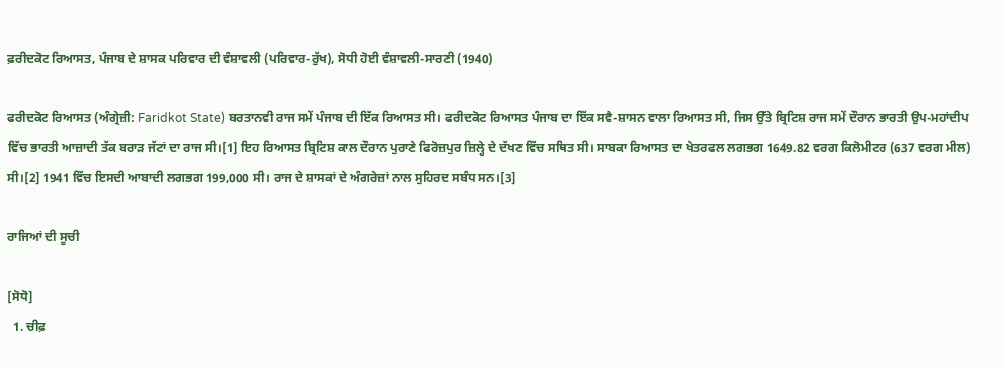ਫ਼ਰੀਦਕੋਟ ਰਿਆਸਤ, ਪੰਜਾਬ ਦੇ ਸ਼ਾਸਕ ਪਰਿਵਾਰ ਦੀ ਵੰਸ਼ਾਵਲੀ (ਪਰਿਵਾਰ-ਰੁੱਖ), ਸੋਧੀ ਹੋਈ ਵੰਸ਼ਾਵਲੀ-ਸਾਰਣੀ (1940)

ਫਰੀਦਕੋਟ ਰਿਆਸਤ (ਅੰਗ੍ਰੇਜ਼ੀ: Faridkot State) ਬਰਤਾਨਵੀ ਰਾਜ ਸਮੇਂ ਪੰਜਾਬ ਦੀ ਇੱਕ ਰਿਆਸਤ ਸੀ। ਫਰੀਦਕੋਟ ਰਿਆਸਤ ਪੰਜਾਬ ਦਾ ਇੱਕ ਸਵੈ-ਸ਼ਾਸਨ ਵਾਲਾ ਰਿਆਸਤ ਸੀ, ਜਿਸ ਉੱਤੇ ਬ੍ਰਿਟਿਸ਼ ਰਾਜ ਸਮੇਂ ਦੌਰਾਨ ਭਾਰਤੀ ਉਪ-ਮਹਾਂਦੀਪ ਵਿੱਚ ਭਾਰਤੀ ਆਜ਼ਾਦੀ ਤੱਕ ਬਰਾੜ ਜੱਟਾਂ ਦਾ ਰਾਜ ਸੀ।[1] ਇਹ ਰਿਆਸਤ ਬ੍ਰਿਟਿਸ਼ ਕਾਲ ਦੌਰਾਨ ਪੁਰਾਣੇ ਫਿਰੋਜ਼ਪੁਰ ਜ਼ਿਲ੍ਹੇ ਦੇ ਦੱਖਣ ਵਿੱਚ ਸਥਿਤ ਸੀ। ਸਾਬਕਾ ਰਿਆਸਤ ਦਾ ਖੇਤਰਫਲ ਲਗਭਗ 1649.82 ਵਰਗ ਕਿਲੋਮੀਟਰ (637 ਵਰਗ ਮੀਲ) ਸੀ।[2] 1941 ਵਿੱਚ ਇਸਦੀ ਆਬਾਦੀ ਲਗਭਗ 199,000 ਸੀ। ਰਾਜ ਦੇ ਸ਼ਾਸਕਾਂ ਦੇ ਅੰਗਰੇਜ਼ਾਂ ਨਾਲ ਸੁਹਿਰਦ ਸਬੰਧ ਸਨ।[3]

ਰਾਜਿਆਂ ਦੀ ਸੂਚੀ

[ਸੋਧੋ]
  1. ਚੀਫ਼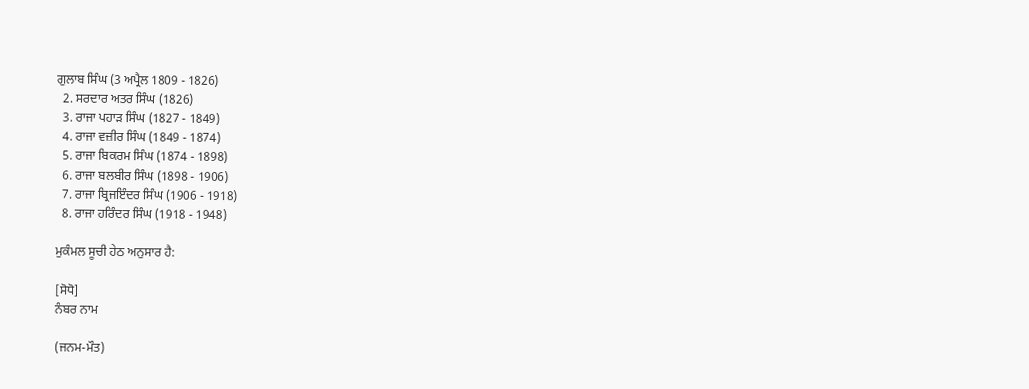ਗੁਲਾਬ ਸਿੰਘ (3 ਅਪ੍ਰੈਲ 1809 - 1826)
  2. ਸਰਦਾਰ ਅਤਰ ਸਿੰਘ (1826)
  3. ਰਾਜਾ ਪਹਾੜ ਸਿੰਘ (1827 - 1849)
  4. ਰਾਜਾ ਵਜ਼ੀਰ ਸਿੰਘ (1849 - 1874)
  5. ਰਾਜਾ ਬਿਕਰਮ ਸਿੰਘ (1874 - 1898)
  6. ਰਾਜਾ ਬਲਬੀਰ ਸਿੰਘ (1898 - 1906)
  7. ਰਾਜਾ ਬ੍ਰਿਜਇੰਦਰ ਸਿੰਘ (1906 - 1918)
  8. ਰਾਜਾ ਹਰਿੰਦਰ ਸਿੰਘ (1918 - 1948)

ਮੁਕੰਮਲ ਸੂਚੀ ਹੇਠ ਅਨੁਸਾਰ ਹੈ:

[ਸੋਧੋ]
ਨੰਬਰ ਨਾਮ

(ਜਨਮ-ਮੌਤ)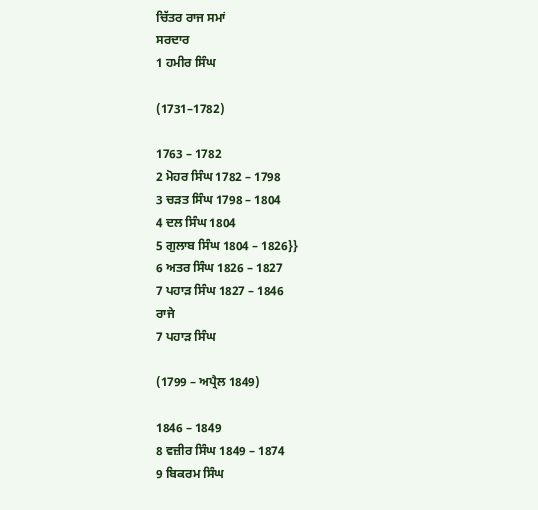ਚਿੱਤਰ ਰਾਜ ਸਮਾਂ
ਸਰਦਾਰ
1 ਹਮੀਰ ਸਿੰਘ

(1731–1782)

1763 – 1782
2 ਮੋਹਰ ਸਿੰਘ 1782 – 1798
3 ਚੜਤ ਸਿੰਘ 1798 – 1804
4 ਦਲ ਸਿੰਘ 1804
5 ਗੁਲਾਬ ਸਿੰਘ 1804 – 1826}}
6 ਅਤਰ ਸਿੰਘ 1826 – 1827
7 ਪਹਾੜ ਸਿੰਘ 1827 – 1846
ਰਾਜੇ
7 ਪਹਾੜ ਸਿੰਘ

(1799 – ਅਪ੍ਰੈਲ 1849)

1846 – 1849
8 ਵਜ਼ੀਰ ਸਿੰਘ 1849 – 1874
9 ਬਿਕਰਮ ਸਿੰਘ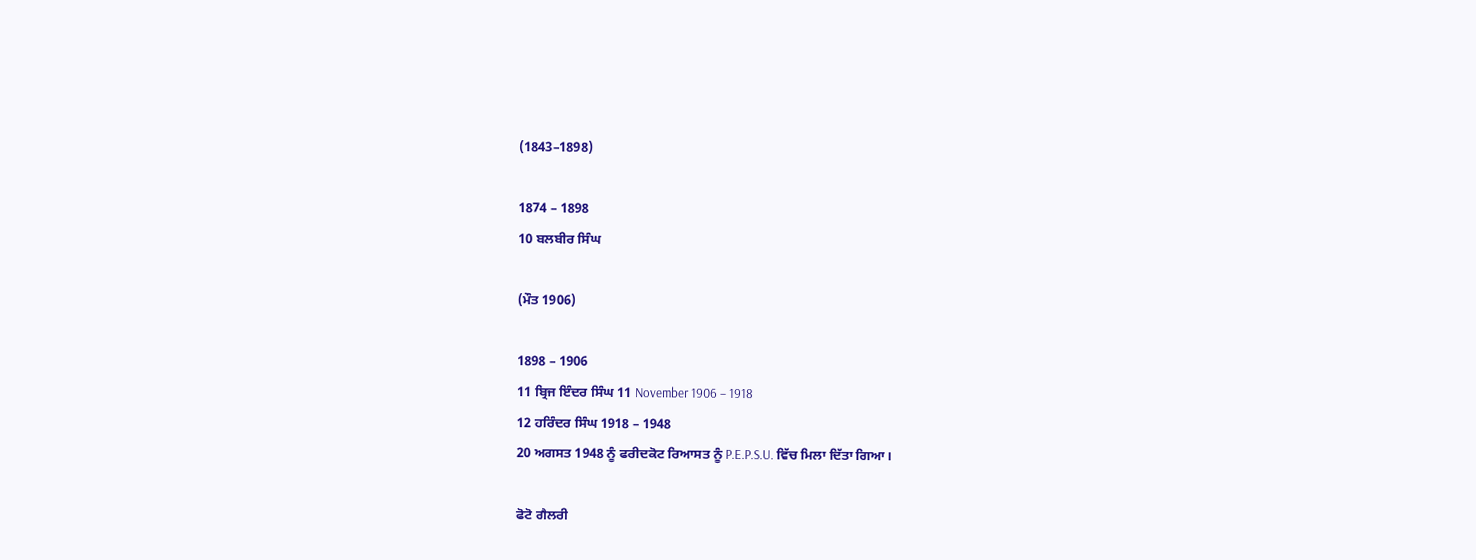(1843–1898)

1874 – 1898
10 ਬਲਬੀਰ ਸਿੰਘ

(ਮੌਤ 1906)

1898 – 1906
11 ਬ੍ਰਿਜ ਇੰਦਰ ਸਿੰਘ 11 November 1906 – 1918
12 ਹਰਿੰਦਰ ਸਿੰਘ 1918 – 1948
20 ਅਗਸਤ 1948 ਨੂੰ ਫਰੀਦਕੋਟ ਰਿਆਸਤ ਨੂੰ P.E.P.S.U. ਵਿੱਚ ਮਿਲਾ ਦਿੱਤਾ ਗਿਆ।

ਫੋਟੋ ਗੈਲਰੀ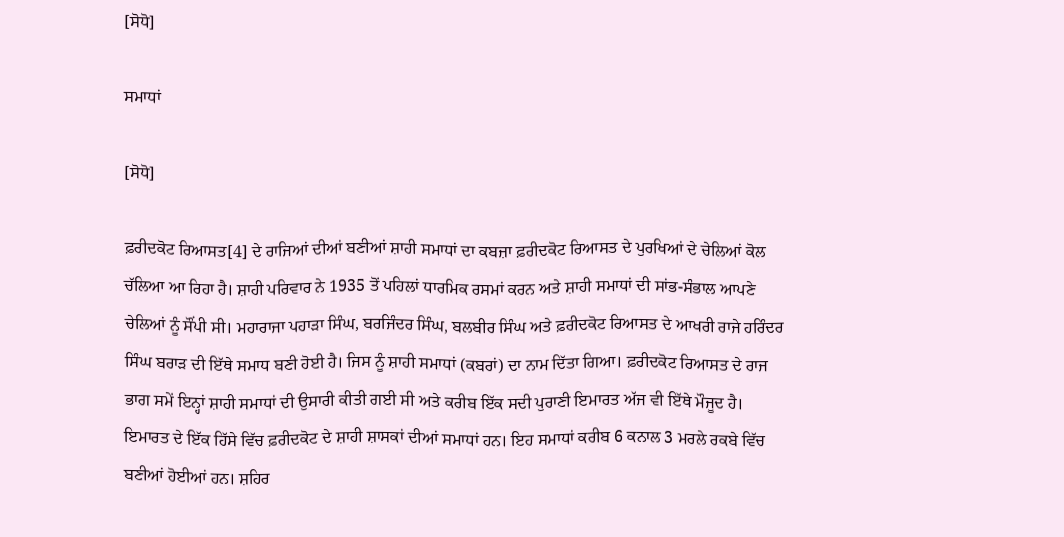[ਸੋਧੋ]

ਸਮਾਧਾਂ

[ਸੋਧੋ]

ਫ਼ਰੀਦਕੋਟ ਰਿਆਸਤ[4] ਦੇ ਰਾਜਿਆਂ ਦੀਆਂ ਬਣੀਆਂ ਸ਼ਾਹੀ ਸਮਾਧਾਂ ਦਾ ਕਬਜ਼ਾ ਫ਼ਰੀਦਕੋਟ ਰਿਆਸਤ ਦੇ ਪੁਰਖਿਆਂ ਦੇ ਚੇਲਿਆਂ ਕੋਲ ਚੱਲਿਆ ਆ ਰਿਹਾ ਹੈ। ਸ਼ਾਹੀ ਪਰਿਵਾਰ ਨੇ 1935 ਤੋਂ ਪਹਿਲਾਂ ਧਾਰਮਿਕ ਰਸਮਾਂ ਕਰਨ ਅਤੇ ਸ਼ਾਹੀ ਸਮਾਧਾਂ ਦੀ ਸਾਂਭ-ਸੰਭਾਲ ਆਪਣੇ ਚੇਲਿਆਂ ਨੂੰ ਸੌਂਪੀ ਸੀ। ਮਹਾਰਾਜਾ ਪਹਾੜਾ ਸਿੰਘ, ਬਰਜਿੰਦਰ ਸਿੰਘ, ਬਲਬੀਰ ਸਿੰਘ ਅਤੇ ਫ਼ਰੀਦਕੋਟ ਰਿਆਸਤ ਦੇ ਆਖਰੀ ਰਾਜੇ ਹਰਿੰਦਰ ਸਿੰਘ ਬਰਾੜ ਦੀ ਇੱਥੇ ਸਮਾਧ ਬਣੀ ਹੋਈ ਹੈ। ਜਿਸ ਨੂੰ ਸ਼ਾਹੀ ਸਮਾਧਾਂ (ਕਬਰਾਂ) ਦਾ ਨਾਮ ਦਿੱਤਾ ਗਿਆ। ਫ਼ਰੀਦਕੋਟ ਰਿਆਸਤ ਦੇ ਰਾਜ ਭਾਗ ਸਮੇਂ ਇਨ੍ਹਾਂ ਸ਼ਾਹੀ ਸਮਾਧਾਂ ਦੀ ਉਸਾਰੀ ਕੀਤੀ ਗਈ ਸੀ ਅਤੇ ਕਰੀਬ ਇੱਕ ਸਦੀ ਪੁਰਾਣੀ ਇਮਾਰਤ ਅੱਜ ਵੀ ਇੱਥੇ ਮੌਜੂਦ ਹੈ। ਇਮਾਰਤ ਦੇ ਇੱਕ ਹਿੱਸੇ ਵਿੱਚ ਫ਼ਰੀਦਕੋਟ ਦੇ ਸ਼ਾਹੀ ਸ਼ਾਸਕਾਂ ਦੀਆਂ ਸਮਾਧਾਂ ਹਨ। ਇਹ ਸਮਾਧਾਂ ਕਰੀਬ 6 ਕਨਾਲ 3 ਮਰਲੇ ਰਕਬੇ ਵਿੱਚ ਬਣੀਆਂ ਹੋਈਆਂ ਹਨ। ਸ਼ਹਿਰ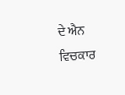ਦੇ ਐਨ ਵਿਚਕਾਰ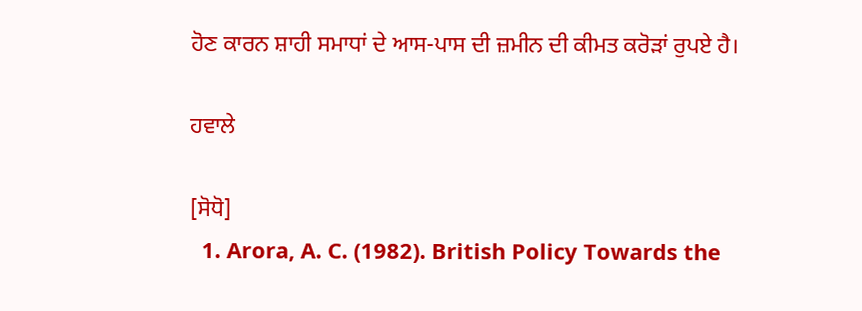ਹੋਣ ਕਾਰਨ ਸ਼ਾਹੀ ਸਮਾਧਾਂ ਦੇ ਆਸ-ਪਾਸ ਦੀ ਜ਼ਮੀਨ ਦੀ ਕੀਮਤ ਕਰੋੜਾਂ ਰੁਪਏ ਹੈ।

ਹਵਾਲੇ

[ਸੋਧੋ]
  1. Arora, A. C. (1982). British Policy Towards the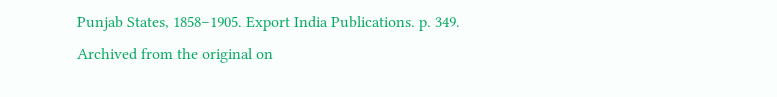Punjab States, 1858–1905. Export India Publications. p. 349. Archived from the original on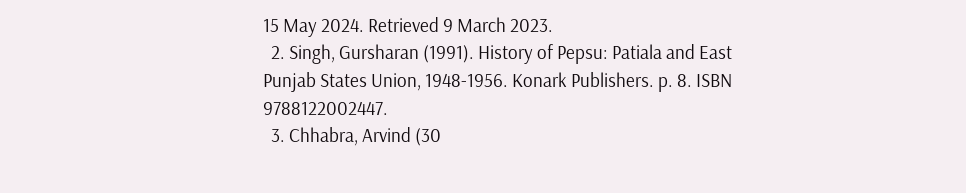15 May 2024. Retrieved 9 March 2023.
  2. Singh, Gursharan (1991). History of Pepsu: Patiala and East Punjab States Union, 1948-1956. Konark Publishers. p. 8. ISBN 9788122002447.
  3. Chhabra, Arvind (30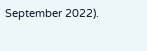September 2022).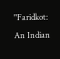"Faridkot: An Indian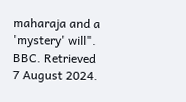maharaja and a 'mystery' will". BBC. Retrieved 7 August 2024.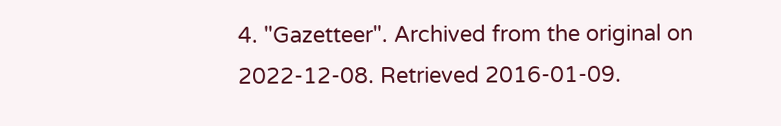4. "Gazetteer". Archived from the original on 2022-12-08. Retrieved 2016-01-09.